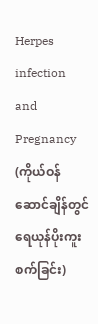Herpes infection and Pregnancy (ကိုယ်ဝန်ဆောင်ချိန်တွင် ရေယုန်ပိုးကူးစက်ခြင်း)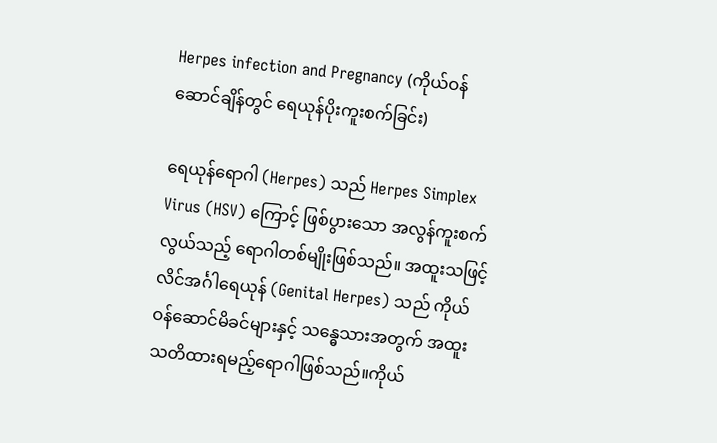Herpes infection and Pregnancy (ကိုယ်ဝန်ဆောင်ချိန်တွင် ရေယုန်ပိုးကူးစက်ခြင်း)

ရေယုန်ရောဂါ (Herpes) သည် Herpes Simplex Virus (HSV) ကြောင့် ဖြစ်ပွားသော အလွန်ကူးစက်လွယ်သည့် ရောဂါတစ်မျိုးဖြစ်သည်။ အထူးသဖြင့် လိင်အင်္ဂါရေယုန် (Genital Herpes) သည် ကိုယ်ဝန်ဆောင်မိခင်များနှင့် သန္ဓေသားအတွက် အထူးသတိထားရမည့်ရောဂါဖြစ်သည်။ကိုယ်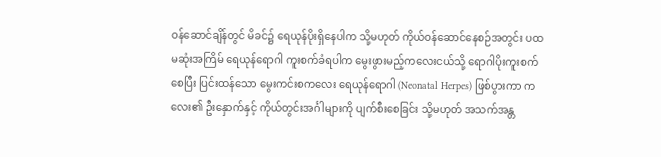ဝန်ဆောင်ချိန်တွင် မိခင်၌ ရေယုန်ပိုးရှိနေပါက သို့မဟုတ် ကိုယ်ဝန်ဆောင်နေစဉ်အတွင်း ပထမဆုံးအကြိမ် ‌ရေယုန်ရောဂါ ကူးစက်ခံရပါက မွေးဖွားမည့်ကလေးငယ်သို့ ရောဂါပိုးကူးစက်စေပြီး ပြင်းထန်သော မွေးကင်းစကလေး ရေယုန်ရောဂါ (Neonatal Herpes) ဖြစ်ပွားကာ ကလေး၏ ဦးနှောက်နှင့် ကိုယ်တွင်းအင်္ဂါများကို ပျက်စီးစေခြင်း သို့မဟုတ် အသက်အန္တ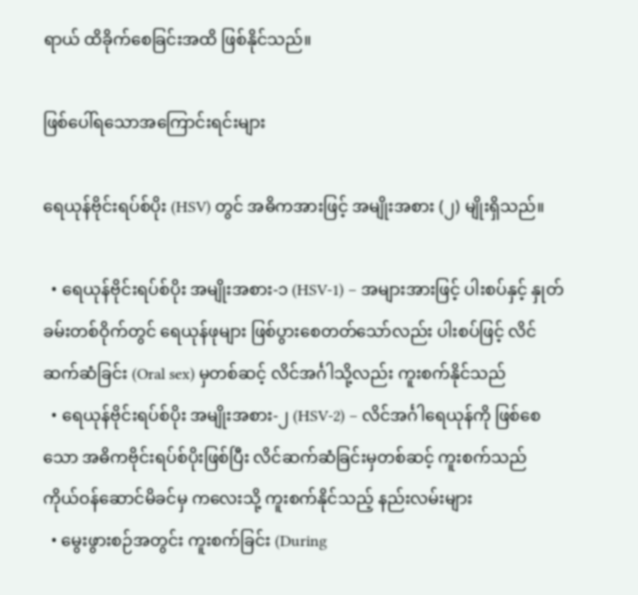ရာယ် ထိခိုက်စေခြင်းအထိ ဖြစ်နိုင်သည်။

ဖြစ်ပေါ်ရသောအကြောင်းရင်းများ

ရေယုန်ဗိုင်းရပ်စ်ပိုး (HSV) တွင် အဓိကအားဖြင့် အမျိုးအစား (၂) မျိုးရှိသည်။

  • ရေယုန်ဗိုင်းရပ်စ်ပိုး အမျိုးအစား-၁ (HSV-1) – အများအားဖြင့် ပါးစပ်နှင့် နှုတ်ခမ်းတစ်ဝိုက်တွင် ရေယုန်ဖုများ ဖြစ်ပွားစေတတ်သော်လည်း ပါးစပ်ဖြင့် လိင်ဆက်ဆံခြင်း (Oral sex) မှတစ်ဆင့် လိင်အင်္ဂါသို့လည်း ကူးစက်နိုင်သည်
  • ရေယုန်ဗိုင်းရပ်စ်ပိုး အမျိုးအစား-၂ (HSV-2) – လိင်အင်္ဂါရေယုန်ကို ဖြစ်စေသော အဓိကဗိုင်းရပ်စ်ပိုးဖြစ်ပြီး လိင်ဆက်ဆံခြင်းမှတစ်ဆင့် ကူးစက်သည်
ကိုယ်ဝန်ဆောင်မိခင်မှ ကလေးသို့ ကူးစက်နိုင်သည့် နည်းလမ်းများ
  • မွေးဖွားစဉ်အတွင်း ကူးစက်ခြင်း (During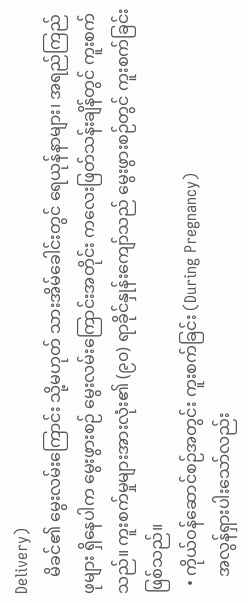Delivery)
    မိခင်၏ မွေးလမ်းကြောင်း သို့မဟုတ် သားအိမ်ခေါင်းတွင် ရေယုန်နာများ၊ အရည်ကြည်ဖုများ ရှိနေပါက မွေးဖွားစဉ် မွေးလမ်းကြောင်းအတိုင်း ကလေးဖြတ်သန်းချိန်တွင် ကူးစက်သည်။ ကူးစက်မှုများအားလုံး၏ (၉၀) ရာခိုင်နှုန်းကျော်သည် မွေးဖွားစဉ်တွင် ကူးစက်ခြင်းဖြစ်သည်။
  • ကိုယ်ဝန်ဆောင်စဉ်အတွင်း ကူးစက်ခြင်း (During Pregnancy)
    အလွန်ရှားပါးသော်လည်း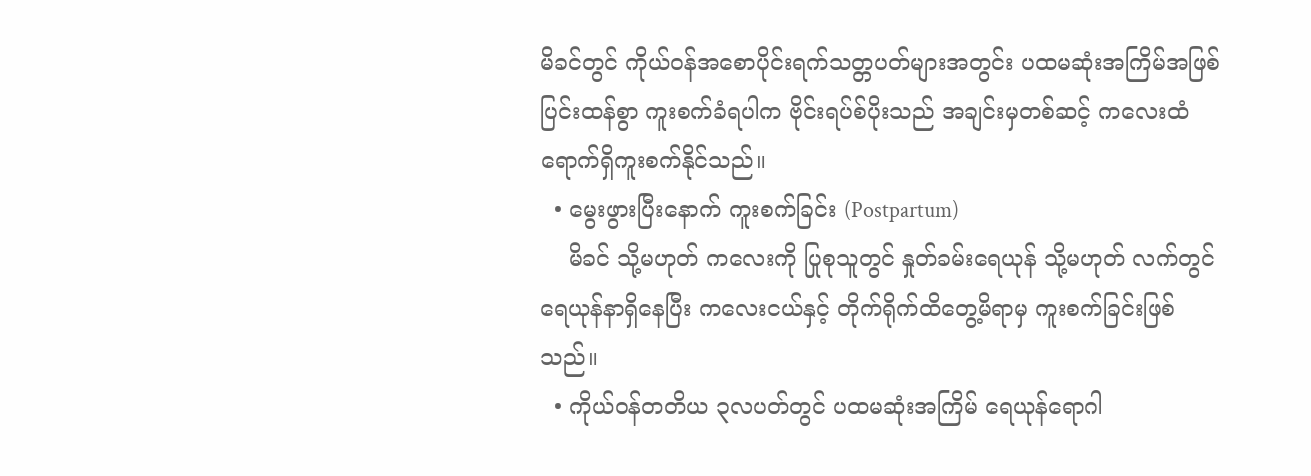မိခင်တွင် ကိုယ်ဝန်အစောပိုင်းရက်သတ္တပတ်များအတွင်း ပထမဆုံးအကြိမ်အဖြစ် ပြင်းထန်စွာ ကူးစက်ခံရပါက ဗိုင်းရပ်စ်ပိုးသည် အချင်းမှတစ်ဆင့် ကလေးထံ ရောက်ရှိကူးစက်နိုင်သည်။
  • မွေးဖွားပြီးနောက် ကူးစက်ခြင်း (Postpartum)
    မိခင် သို့မဟုတ် ကလေးကို ပြုစုသူတွင် နှုတ်ခမ်းရေယုန် သို့မဟုတ် လက်တွင် ရေယုန်နာရှိနေပြီး ကလေးငယ်နှင့် တိုက်ရိုက်ထိတွေ့မိရာမှ ကူးစက်ခြင်းဖြစ်သည်။
  • ကိုယ်ဝန်တတိယ ၃လပတ်တွင် ပထမဆုံးအကြိမ် ရေယုန်ရောဂါ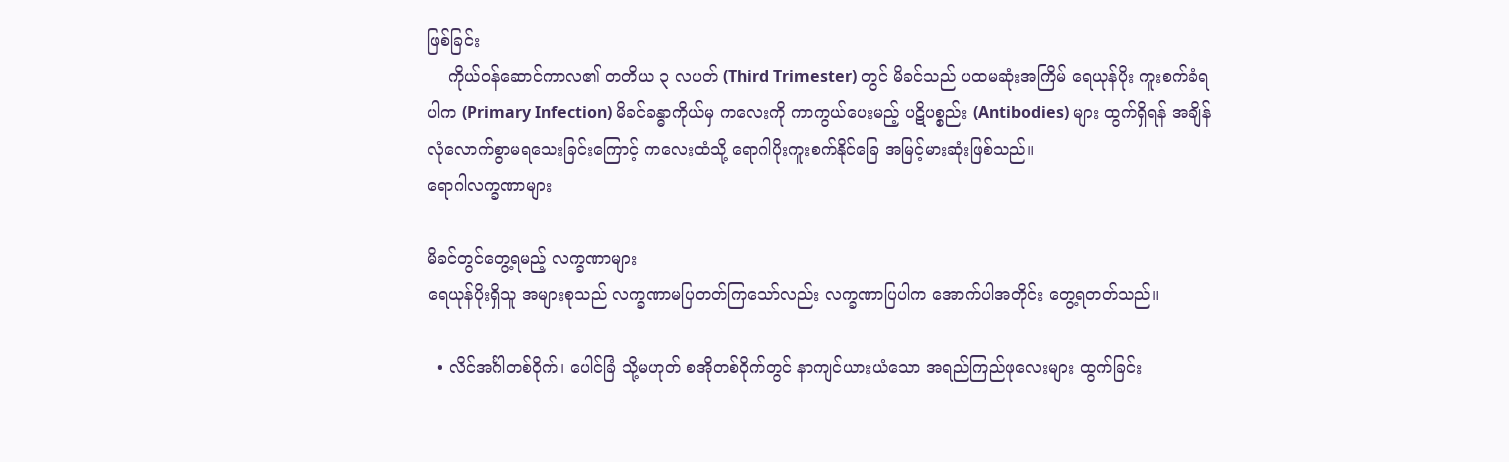ဖြစ်ခြင်း
    ကိုယ်ဝန်ဆောင်ကာလ၏ တတိယ ၃ လပတ် (Third Trimester) တွင် မိခင်သည် ပထမဆုံးအကြိမ် ရေယုန်ပိုး ကူးစက်ခံရပါက (Primary Infection) မိခင်ခန္ဓာကိုယ်မှ ကလေးကို ကာကွယ်ပေးမည့် ပဋိပစ္စည်း (Antibodies) များ ထွက်ရှိရန် အချိန်လုံလောက်စွာမရသေးခြင်းကြောင့် ကလေးထံသို့ ရောဂါပိုးကူးစက်နိုင်ခြေ အမြင့်မားဆုံးဖြစ်သည်။
ရောဂါလက္ခဏာများ

မိခင်တွင်တွေ့ရမည့် လက္ခဏာများ
ရေယုန်ပိုးရှိသူ အများစုသည် လက္ခဏာမပြတတ်ကြသော်လည်း လက္ခဏာပြပါက အောက်ပါအတိုင်း တွေ့ရတတ်သည်။

  • လိင်အင်္ဂါတစ်ဝိုက်၊ ပေါင်ခြံ သို့မဟုတ် စအိုတစ်ဝိုက်တွင် နာကျင်ယားယံသော အရည်ကြည်ဖုလေးများ ထွက်ခြင်း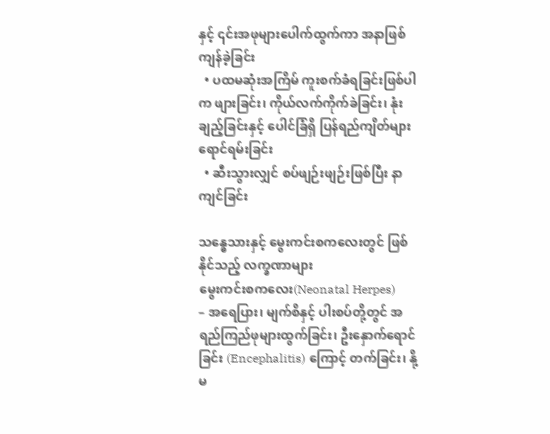နှင့် ၎င်းအဖုများပေါက်ထွက်ကာ အနာဖြစ်ကျန်ခဲ့ခြင်း
  • ပထမဆုံးအကြိမ် ကူးစက်ခံရခြင်းဖြစ်ပါက ဖျားခြင်း၊ ကိုယ်လက်ကိုက်ခဲခြင်း၊ နုံးချည့်ခြင်းနှင့် ပေါင်ခြံရှိ ပြန်ရည်ကျိတ်များ ရောင်ရမ်းခြင်း
  • ဆီးသွားလျှင် စပ်ဖျဉ်းဖျဉ်းဖြစ်ပြီး နာကျင်ခြင်း

သန္ဓေသားနှင့် မွေးကင်းစကလေးတွင် ဖြစ်နိုင်သည့် လက္ခဏာများ
မွေးကင်းစကလေး(Neonatal Herpes)
– အရေပြား၊ မျက်စိနှင့် ပါးစပ်တို့တွင် အရည်ကြည်ဖုများထွက်ခြင်း၊ ဦးနှောက်ရောင်ခြင်း (Encephalitis) ကြောင့် တက်ခြင်း၊ နို့မ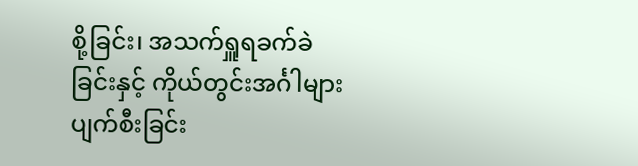စို့ခြင်း၊ အသက်ရှူရခက်ခဲခြင်းနှင့် ကိုယ်တွင်းအင်္ဂါများ ပျက်စီးခြင်း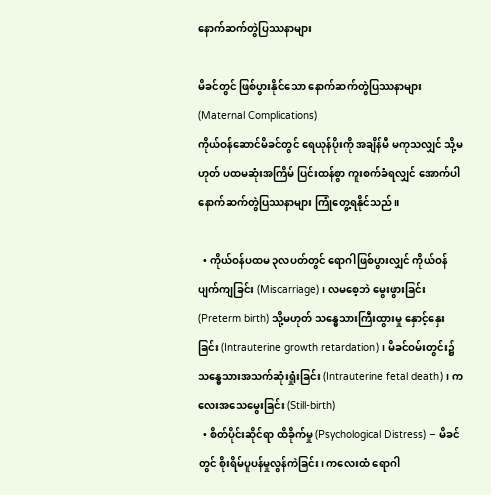နောက်ဆက်တွဲပြဿနာများ

မိခင်တွင် ဖြစ်ပွားနိုင်သော နောက်ဆက်တွဲပြဿနာများ (Maternal Complications)
ကိုယ်ဝန်ဆောင်မိခင်တွင် ရေယုန်ပိုးကို အချိန်မီ မကုသလျှင် သို့မဟုတ် ပထမဆုံးအကြိမ် ပြင်းထန်စွာ ကူးစက်ခံရလျှင် အောက်ပါနောက်ဆက်တွဲပြဿနာများ ကြုံတွေ့ရနိုင်သည်။

  • ကိုယ်ဝန်ပထမ ၃လပတ်တွင် ရောဂါဖြစ်ပွားလျှင် ကိုယ်ဝန်ပျက်ကျခြင်း (Miscarriage)၊ လမစေ့ဘဲ မွေးဖွားခြင်း (Preterm birth) သို့မဟုတ် သန္ဓေသားကြီးထွားမှု နှောင့်နှေးခြင်း (Intrauterine growth retardation)၊ မိခင်ဝမ်းတွင်း၌ သန္ဓေသားအသက်ဆုံးရှုံးခြင်း (Intrauterine fetal death)၊ ကလေးအသေမွေးခြင်း (Still-birth)
  • စိတ်ပိုင်းဆိုင်ရာ ထိခိုက်မှု (Psychological Distress) – မိခင်တွင် စိုးရိမ်ပူပန်မှုလွန်ကဲခြင်း၊ ကလေးထံ ရောဂါ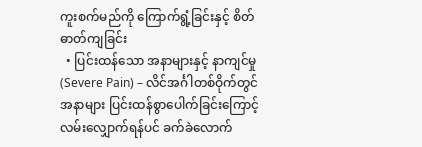ကူးစက်မည်ကို ကြောက်ရွံ့ခြင်းနှင့် စိတ်ဓာတ်ကျခြင်း
  • ပြင်းထန်သော အနာများနှင့် နာကျင်မှု (Severe Pain) – လိင်အင်္ဂါတစ်ဝိုက်တွင် အနာများ ပြင်းထန်စွာပေါက်ခြင်းကြောင့် လမ်းလျှောက်ရန်ပင် ခက်ခဲလောက်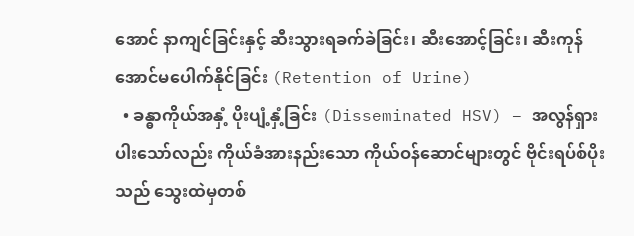အောင် နာကျင်ခြင်းနှင့် ဆီးသွားရခက်ခဲခြင်း၊ ဆီးအောင့်ခြင်း၊ ဆီးကုန်အောင်မပေါက်နိုင်ခြင်း (Retention of Urine)
  • ခန္ဓာကိုယ်အနှံ့ ပိုးပျံ့နှံ့ခြင်း (Disseminated HSV) – အလွန်ရှားပါးသော်လည်း ကိုယ်ခံအားနည်းသော ကိုယ်ဝန်ဆောင်များတွင် ဗိုင်းရပ်စ်ပိုးသည် သွေးထဲမှတစ်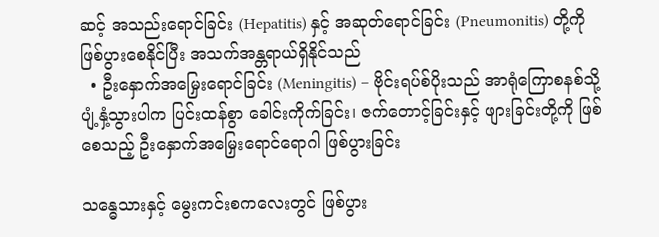ဆင့် အသည်းရောင်ခြင်း (Hepatitis) နှင့် အဆုတ်ရောင်ခြင်း (Pneumonitis) တို့ကို ဖြစ်ပွားစေနိုင်ပြီး အသက်အန္တရာယ်ရှိနိုင်သည်
  • ဦးနှောက်အမြှေးရောင်ခြင်း (Meningitis) – ဗိုင်းရပ်စ်ပိုးသည် အာရုံကြောစနစ်သို့ ပျံ့နှံ့သွားပါက ပြင်းထန်စွာ ခေါင်းကိုက်ခြင်း၊ ဇက်တောင့်ခြင်းနှင့် ဖျားခြင်းတို့ကို ဖြစ်စေသည့် ဦးနှောက်အမြှေးရောင်ရောဂါ ဖြစ်ပွားခြင်း

သန္ဓေသားနှင့် မွေးကင်းစကလေးတွင် ဖြစ်ပွား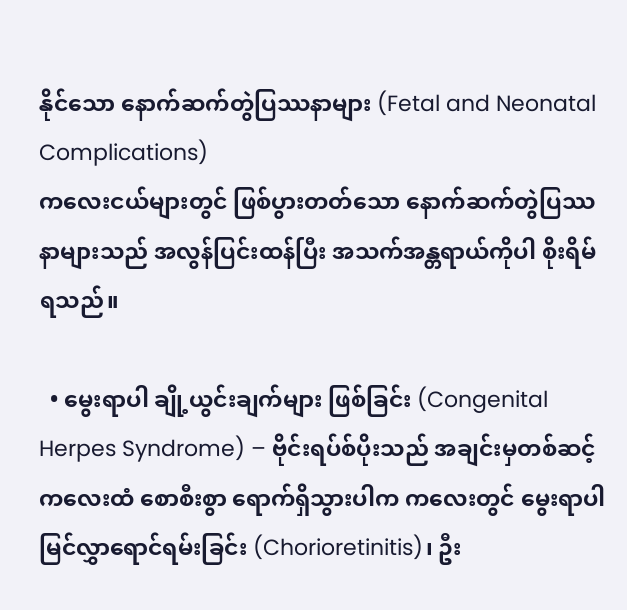နိုင်သော နောက်ဆက်တွဲပြဿနာများ (Fetal and Neonatal Complications)
ကလေးငယ်များတွင် ဖြစ်ပွားတတ်သော နောက်ဆက်တွဲပြဿနာများသည် အလွန်ပြင်းထန်ပြီး အသက်အန္တရာယ်ကိုပါ စိုးရိမ်ရသည်။

  • မွေးရာပါ ချို့ယွင်းချက်များ ဖြစ်ခြင်း (Congenital Herpes Syndrome) – ဗိုင်းရပ်စ်ပိုးသည် အချင်းမှတစ်ဆင့် ကလေးထံ စောစီးစွာ ရောက်ရှိသွားပါက ကလေးတွင် မွေးရာပါ မြင်လွှာရောင်ရမ်းခြင်း (Chorioretinitis)၊ ဦး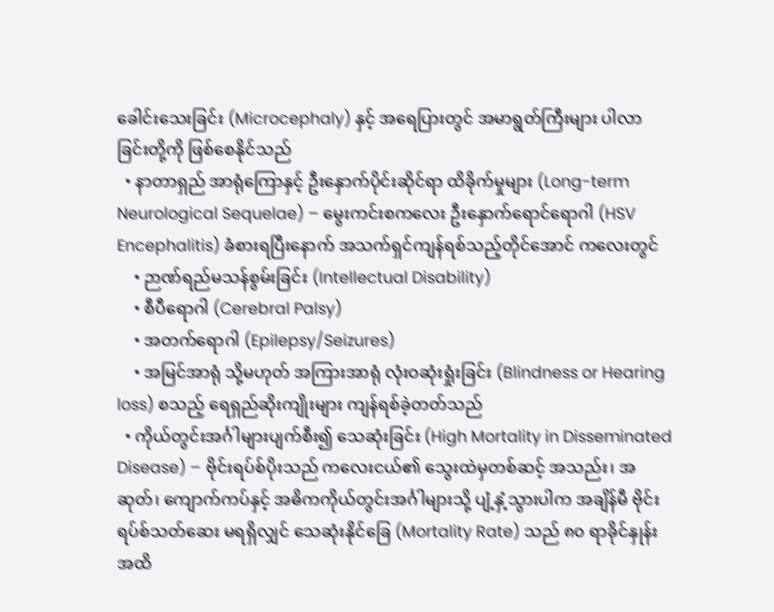ခေါင်းသေးခြင်း (Microcephaly) နှင့် အရေပြားတွင် အမာရွတ်ကြီးများ ပါလာခြင်းတို့ကို ဖြစ်စေနိုင်သည်
  • နာတာရှည် အာရုံကြောနှင့် ဦးနှောက်ပိုင်းဆိုင်ရာ ထိခိုက်မှုများ (Long-term Neurological Sequelae) – မွေးကင်းစကလေး ဦးနှောက်ရောင်ရောဂါ (HSV Encephalitis) ခံစားရပြီးနောက် အသက်ရှင်ကျန်ရစ်သည့်တိုင်အောင် ကလေးတွင်
    • ဉာဏ်ရည်မသန်စွမ်းခြင်း (Intellectual Disability)
    • စီပီရောဂါ (Cerebral Palsy)
    • အတက်ရောဂါ (Epilepsy/Seizures)
    • အမြင်အာရုံ သို့မဟုတ် အကြားအာရုံ လုံးဝဆုံးရှုံးခြင်း (Blindness or Hearing loss) စသည့် ရေရှည်ဆိုးကျိုးများ ကျန်ရစ်ခဲ့တတ်သည်
  • ကိုယ်တွင်းအင်္ဂါများပျက်စီး၍ သေဆုံးခြင်း (High Mortality in Disseminated Disease) – ဗိုင်းရပ်စ်ပိုးသည် ကလေးငယ်၏ သွေးထဲမှတစ်ဆင့် အသည်း၊ အဆုတ်၊ ကျောက်ကပ်နှင့် အဓိကကိုယ်တွင်းအင်္ဂါများသို့ ပျံ့နှံ့သွားပါက အချိန်မီ ဗိုင်းရပ်စ်သတ်ဆေး မရရှိလျှင် သေဆုံးနိုင်ခြေ (Mortality Rate) သည် ၈၀ ရာခိုင်နှုန်းအထိ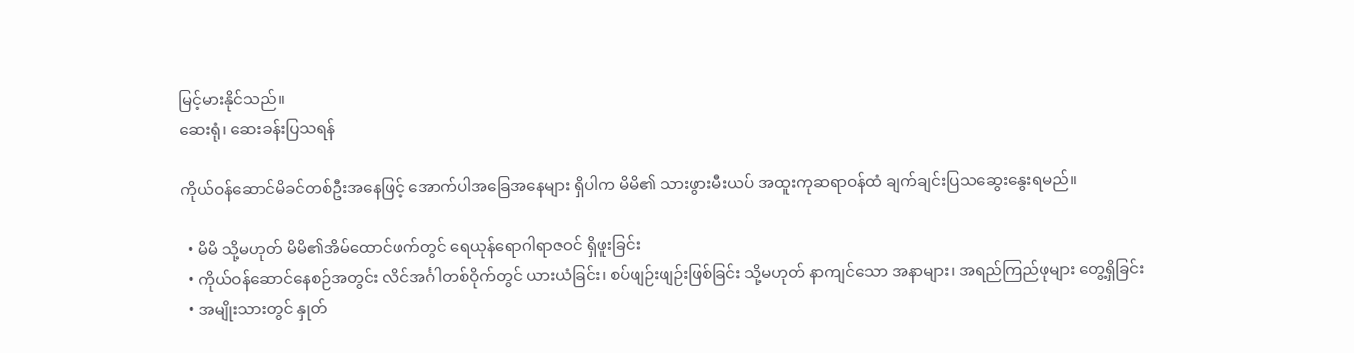မြင့်မားနိုင်သည်။
ဆေးရုံ၊ ဆေးခန်းပြသရန်

ကိုယ်ဝန်ဆောင်မိခင်တစ်ဦးအနေဖြင့် အောက်ပါအခြေအနေများ ရှိပါက မိမိ၏ သားဖွားမီးယပ် အထူးကုဆရာဝန်ထံ ချက်ချင်းပြသဆွေးနွေးရမည်။

  • မိမိ သို့မဟုတ် မိမိ၏အိမ်ထောင်ဖက်တွင် ရေယုန်ရောဂါရာဇဝင် ရှိဖူးခြင်း
  • ကိုယ်ဝန်ဆောင်နေစဉ်အတွင်း လိင်အင်္ဂါတစ်ဝိုက်တွင် ယားယံခြင်း၊ စပ်ဖျဉ်းဖျဉ်းဖြစ်ခြင်း သို့မဟုတ် နာကျင်သော အနာများ၊ အရည်ကြည်ဖုများ တွေ့ရှိခြင်း
  • အမျိုးသားတွင် နှုတ်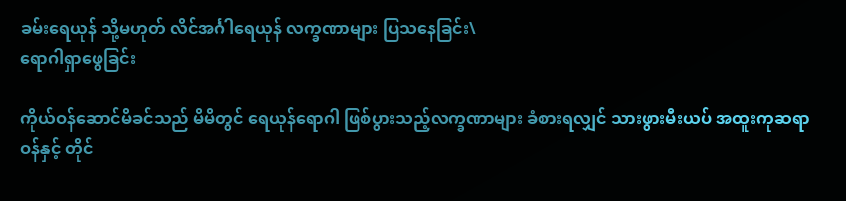ခမ်းရေယုန် သို့မဟုတ် လိင်အင်္ဂါရေယုန် လက္ခဏာများ ပြသနေခြင်း\
ရောဂါရှာဖွေခြင်း

ကိုယ်ဝန်ဆောင်မိခင်သည် မိမိတွင် ရေယုန်ရောဂါ ဖြစ်ပွားသည့်လက္ခဏာများ ခံစားရလျှင် သားဖွားမီးယပ် အထူးကုဆရာဝန်နှင့် တိုင်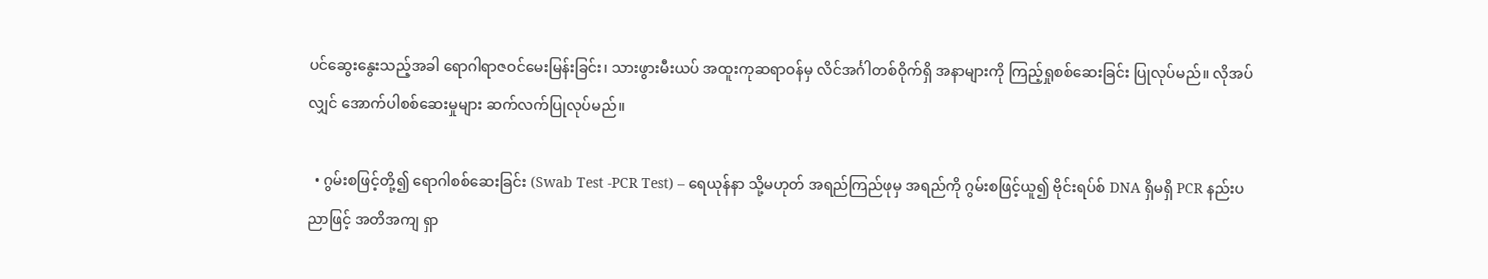ပင်ဆွေးနွေးသည့်အခါ ရောဂါရာဇဝင်မေးမြန်းခြင်း၊ သားဖွားမီးယပ် အထူးကုဆရာဝန်မှ လိင်အင်္ဂါတစ်ဝိုက်ရှိ အနာများကို ကြည့်ရှုစစ်ဆေးခြင်း ပြုလုပ်မည်။ လိုအပ်လျှင် အောက်ပါစစ်ဆေးမှုများ ဆက်လက်ပြုလုပ်မည်။

  • ဂွမ်းစဖြင့်တို့၍ ရောဂါစစ်ဆေးခြင်း (Swab Test -PCR Test) – ရေယုန်နာ သို့မဟုတ် အရည်ကြည်ဖုမှ အရည်ကို ဂွမ်းစဖြင့်ယူ၍ ဗိုင်းရပ်စ် DNA ရှိမရှိ PCR နည်းပညာဖြင့် အတိအကျ ရှာ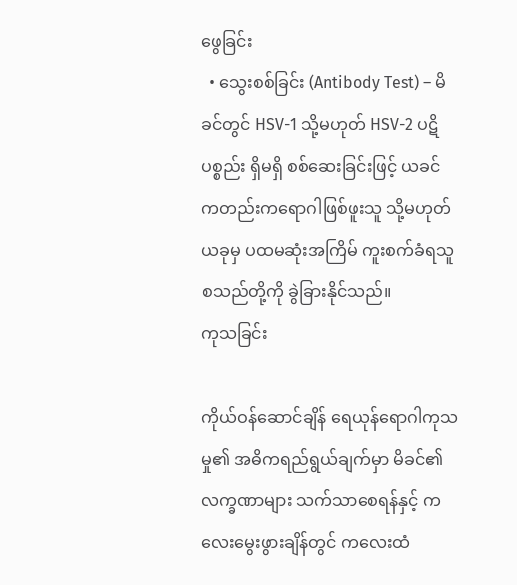ဖွေခြင်း
  • သွေးစစ်ခြင်း (Antibody Test) – မိခင်တွင် HSV-1 သို့မဟုတ် HSV-2 ပဋိပစ္စည်း ရှိမရှိ စစ်ဆေးခြင်းဖြင့် ယခင်ကတည်းကရောဂါဖြစ်ဖူးသူ သို့မဟုတ် ယခုမှ ပထမဆုံးအကြိမ် ကူးစက်ခံရသူ စသည်တို့ကို ခွဲခြားနိုင်သည်။
ကုသခြင်း

ကိုယ်ဝန်ဆောင်ချိန် ရေယုန်ရောဂါကုသမှု၏ အဓိကရည်ရွယ်ချက်မှာ မိခင်၏လက္ခဏာများ သက်သာစေရန်နှင့် ကလေးမွေးဖွားချိန်တွင် ကလေးထံ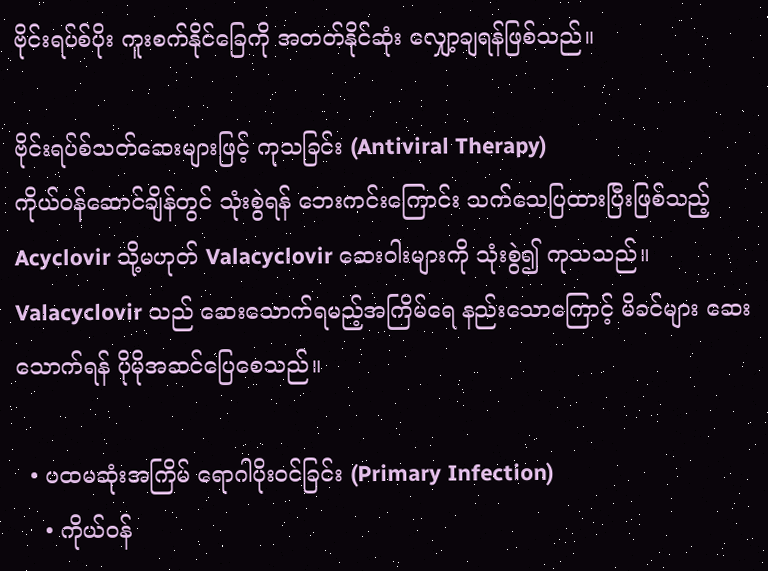ဗိုင်းရပ်စ်ပိုး ကူးစက်နိုင်ခြေကို အတတ်နိုင်ဆုံး လျှော့ချရန်ဖြစ်သည်။

ဗိုင်းရပ်စ်သတ်ဆေးများဖြင့် ကုသခြင်း (Antiviral Therapy)
ကိုယ်ဝန်ဆောင်ချိန်တွင် သုံးစွဲရန် ဘေးကင်းကြောင်း သက်သေပြထားပြီးဖြစ်သည့် Acyclovir သို့မဟုတ် Valacyclovir ဆေးဝါးများကို သုံးစွဲ၍ ကုသသည်။ Valacyclovir သည် ဆေးသောက်ရမည့်အကြိမ်ရေ နည်းသောကြောင့် မိခင်များ ဆေးသောက်ရန် ပိုမိုအဆင်ပြေစေသည်။

  • ပထမဆုံးအကြိမ် ရောဂါပိုးဝင်ခြင်း (Primary Infection)
    • ကိုယ်ဝန်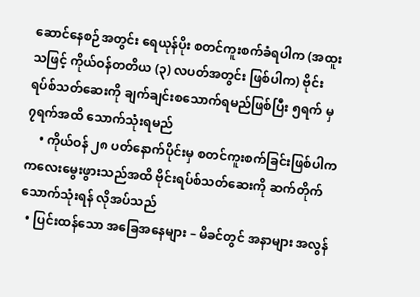ဆောင်နေစဉ်အတွင်း ရေယုန်ပိုး စတင်ကူးစက်ခံရပါက (အထူးသဖြင့် ကိုယ်ဝန်တတိယ (၃) လပတ်အတွင်း ဖြစ်ပါက) ဗိုင်းရပ်စ်သတ်ဆေးကို ချက်ချင်းစသောက်ရမည်ဖြစ်ပြီး ၅ရက် မှ ၇ရက်အထိ သောက်သုံးရမည်
    • ကိုယ်ဝန် ၂၈ ပတ်နောက်ပိုင်းမှ စတင်ကူးစက်ခြင်းဖြစ်ပါက ကလေးမွေးဖွားသည်အထိ ဗိုင်းရပ်စ်သတ်ဆေးကို ဆက်တိုက် သောက်သုံးရန် လိုအပ်သည်
  • ပြင်းထန်သော အခြေအနေများ – မိခင်တွင် အနာများ အလွန်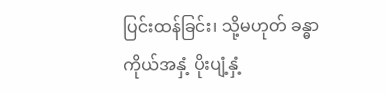ပြင်းထန်ခြင်း၊ သို့မဟုတ် ခန္ဓာကိုယ်အနှံ့ ပိုးပျံ့နှံ့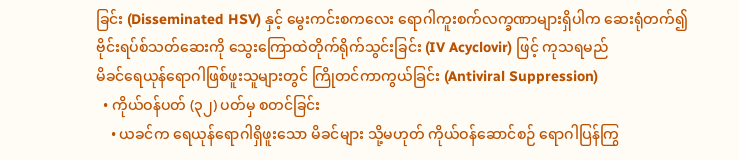ခြင်း (Disseminated HSV) နှင့် မွေးကင်းစကလေး ရောဂါကူးစက်လက္ခဏာများရှိပါက ဆေးရုံတက်၍ ဗိုင်းရပ်စ်သတ်ဆေးကို သွေးကြောထဲတိုက်ရိုက်သွင်းခြင်း (IV Acyclovir) ဖြင့် ကုသရမည်
မိခင်ရေယုန်ရောဂါဖြစ်ဖူးသူများတွင် ကြိုတင်ကာကွယ်ခြင်း (Antiviral Suppression)
  • ကိုယ်ဝန်ပတ် (၃၂) ပတ်မှ စတင်ခြင်း
    • ယခင်က ရေယုန်ရောဂါရှိဖူးသော မိခင်များ သို့မဟုတ် ကိုယ်ဝန်ဆောင်စဉ် ရောဂါပြန်ကြွ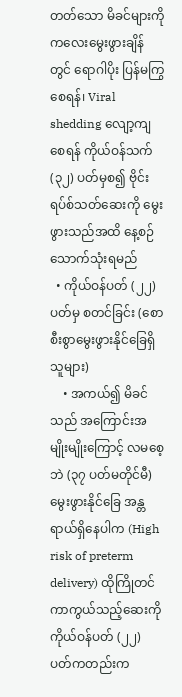တတ်သော မိခင်များကို ကလေးမွေးဖွားချိန်တွင် ရောဂါပိုး ပြန်မကြွစေရန်၊ Viral shedding လျော့ကျစေရန် ကိုယ်ဝန်သက် (၃၂) ပတ်မှစ၍ ဗိုင်းရပ်စ်သတ်ဆေးကို မွေးဖွားသည်အထိ နေ့စဉ်သောက်သုံးရမည်
  • ကိုယ်ဝန်ပတ် (၂၂) ပတ်မှ စတင်ခြင်း (စောစီးစွာမွေးဖွားနိုင်ခြေရှိသူများ)
    • အကယ်၍ မိခင်သည် အကြောင်းအမျိုးမျိုးကြောင့် လမစေ့ဘဲ (၃၇ ပတ်မတိုင်မီ) မွေးဖွားနိုင်ခြေ အန္တရာယ်ရှိနေပါက (High risk of preterm delivery) ထိုကြိုတင်ကာကွယ်သည့်ဆေးကို ကိုယ်ဝန်ပတ် (၂၂) ပတ်ကတည်းက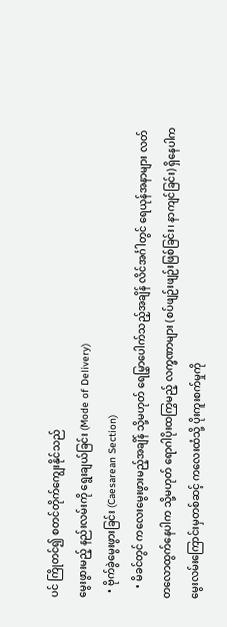ပင် ကြိုတင်၍ စတင်တိုက်ကျွေးနိုင်သည်
မွေးဖွားမည့် နည်းလမ်းကို ရွေးချယ်ခြင်း (Mode of Delivery)
  • ဗိုက်ခွဲမွေးဖွားခြင်း (Caesarean Section)
    • မိခင်တွင် ကလေးမွေးဖွားမည့်အချိန် သို့မဟုတ် ရေမြွှာပေါက်သည့်အချိန် လိင်အင်္ဂါတွင် ရေယုန်အနာများ လတ်တလောထွက်နေပါက သို့မဟုတ် ရောဂါပိုးထကြွမည့် လက္ခဏာများ (စပ်ဖျဉ်းဖျဉ်းဖြစ်ခြင်း၊ နာကျင်ခြင်း) ရှိနေပါက မွေးလမ်းကြောင်းမှတစ်ဆင့် ကလေးထံသို့ ပိုးကူးစက်မှုကို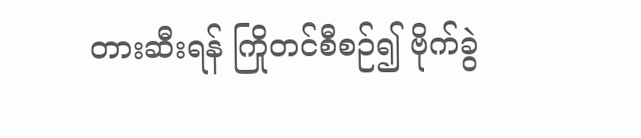တားဆီးရန် ကြိုတင်စီစဉ်၍ ဗိုက်ခွဲ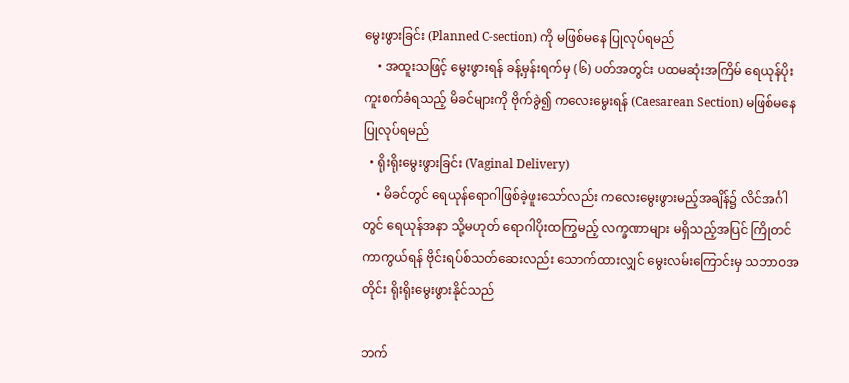မွေးဖွားခြင်း (Planned C-section) ကို မဖြစ်မနေ ပြုလုပ်ရမည်
    • အထူးသဖြင့် မွေးဖွားရန် ခန့်မှန်းရက်မှ (၆) ပတ်အတွင်း ပထမဆုံးအကြိမ် ရေယုန်ပိုး ကူးစက်ခံရသည့် မိခင်များကို ဗိုက်ခွဲ၍ ကလေးမွေးရန် (Caesarean Section) မဖြစ်မနေပြုလုပ်ရမည်
  • ရိုးရိုးမွေးဖွားခြင်း (Vaginal Delivery)
    • မိခင်တွင် ရေယုန်ရောဂါဖြစ်ခဲ့ဖူးသော်လည်း ကလေးမွေးဖွားမည့်အချိန်၌ လိင်အင်္ဂါတွင် ရေယုန်အနာ သို့မဟုတ် ရောဂါပိုးထကြွမည့် လက္ခဏာများ မရှိသည့်အပြင် ကြိုတင်ကာကွယ်ရန် ဗိုင်းရပ်စ်သတ်ဆေးလည်း သောက်ထားလျှင် မွေးလမ်းကြောင်းမှ သဘာဝအတိုင်း ရိုးရိုးမွေးဖွားနိုင်သည်

ဘက်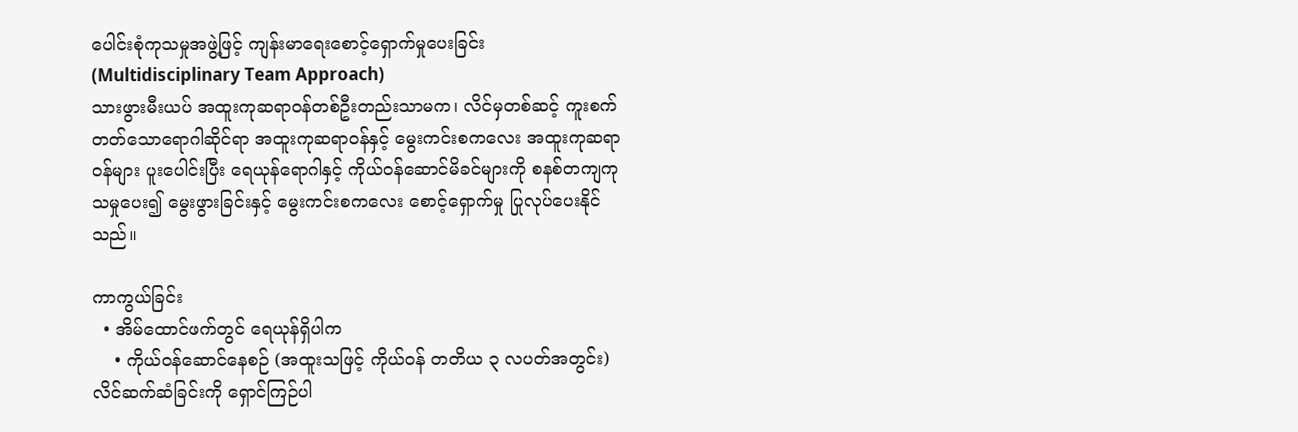ပေါင်းစုံကုသမှုအဖွဲ့ဖြင့် ကျန်းမာရေးစောင့်ရှောက်မှုပေးခြင်း (Multidisciplinary Team Approach)
သားဖွားမီးယပ် အထူးကုဆရာဝန်တစ်ဦးတည်းသာမက၊ လိင်မှတစ်ဆင့် ကူးစက်တတ်သောရောဂါဆိုင်ရာ အထူးကုဆရာဝန်နှင့် မွေးကင်းစကလေး အထူးကုဆရာဝန်များ ပူးပေါင်းပြီး ရေယုန်ရောဂါနှင့် ကိုယ်ဝန်ဆောင်မိခင်များကို စနစ်တကျကုသမှုပေး၍ မွေးဖွားခြင်းနှင့် မွေးကင်းစကလေး စောင့်ရှောက်မှု ပြုလုပ်ပေးနိုင်သည်။

ကာကွယ်ခြင်း
  • အိမ်ထောင်ဖက်တွင် ရေယုန်ရှိပါက
    • ကိုယ်ဝန်ဆောင်နေစဉ် (အထူးသဖြင့် ကိုယ်ဝန် တတိယ ၃ လပတ်အတွင်း) လိင်ဆက်ဆံခြင်းကို ရှောင်ကြဉ်ပါ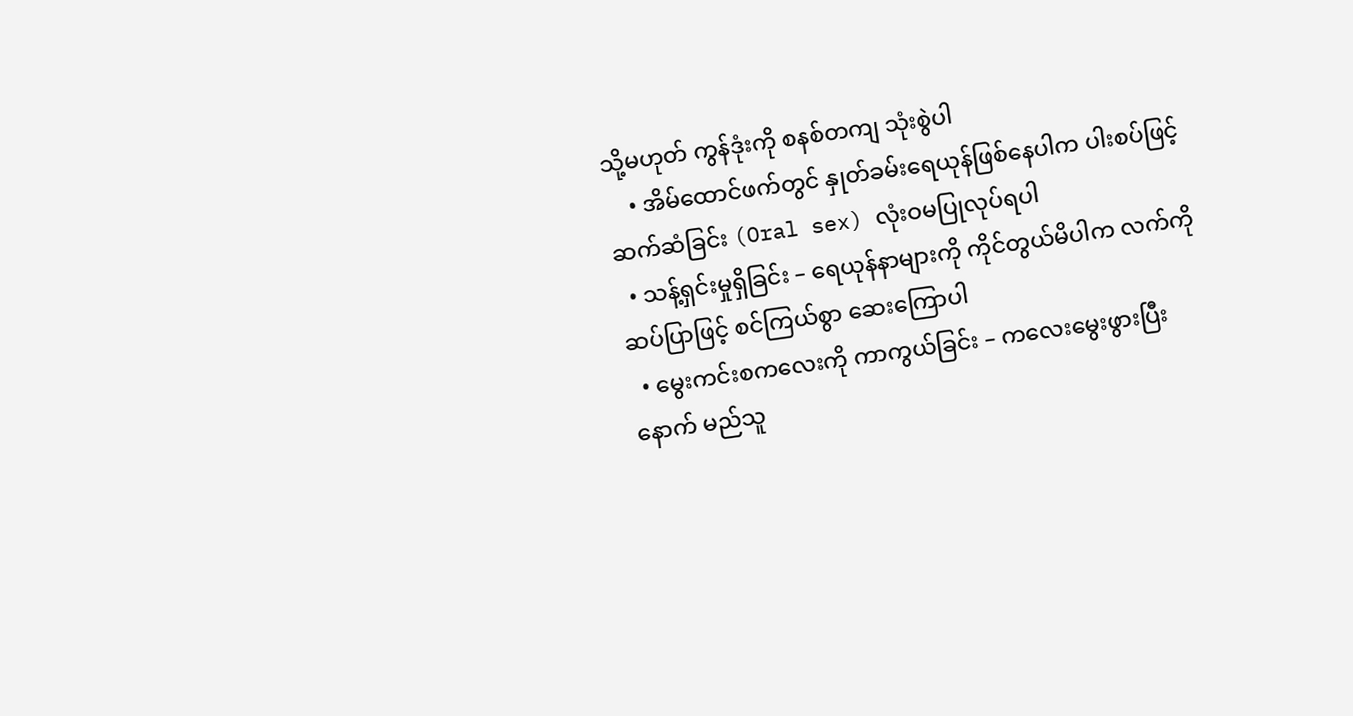သို့မဟုတ် ကွန်ဒုံးကို စနစ်တကျ သုံးစွဲပါ
    • အိမ်ထောင်ဖက်တွင် နှုတ်ခမ်းရေယုန်ဖြစ်နေပါက ပါးစပ်ဖြင့် ဆက်ဆံခြင်း (Oral sex) လုံးဝမပြုလုပ်ရပါ
  • သန့်ရှင်းမှုရှိခြင်း – ရေယုန်နာများကို ကိုင်တွယ်မိပါက လက်ကို ဆပ်ပြာဖြင့် စင်ကြယ်စွာ ဆေးကြောပါ
  • မွေးကင်းစကလေးကို ကာကွယ်ခြင်း – ကလေးမွေးဖွားပြီးနောက် မည်သူ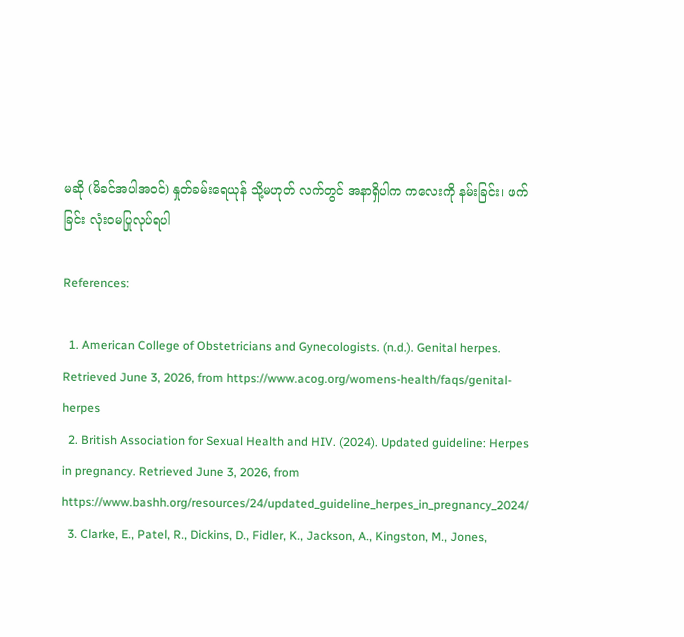မဆို (မိခင်အပါအဝင်) နှုတ်ခမ်းရေယုန် သို့မဟုတ် လက်တွင် အနာရှိပါက ကလေးကို နမ်းခြင်း၊ ဖက်ခြင်း လုံးဝမပြုလုပ်ရပါ

References:

  1. American College of Obstetricians and Gynecologists. (n.d.). Genital herpes. Retrieved June 3, 2026, from https://www.acog.org/womens-health/faqs/genital-herpes
  2. British Association for Sexual Health and HIV. (2024). Updated guideline: Herpes in pregnancy. Retrieved June 3, 2026, from https://www.bashh.org/resources/24/updated_guideline_herpes_in_pregnancy_2024/
  3. Clarke, E., Patel, R., Dickins, D., Fidler, K., Jackson, A., Kingston, M., Jones,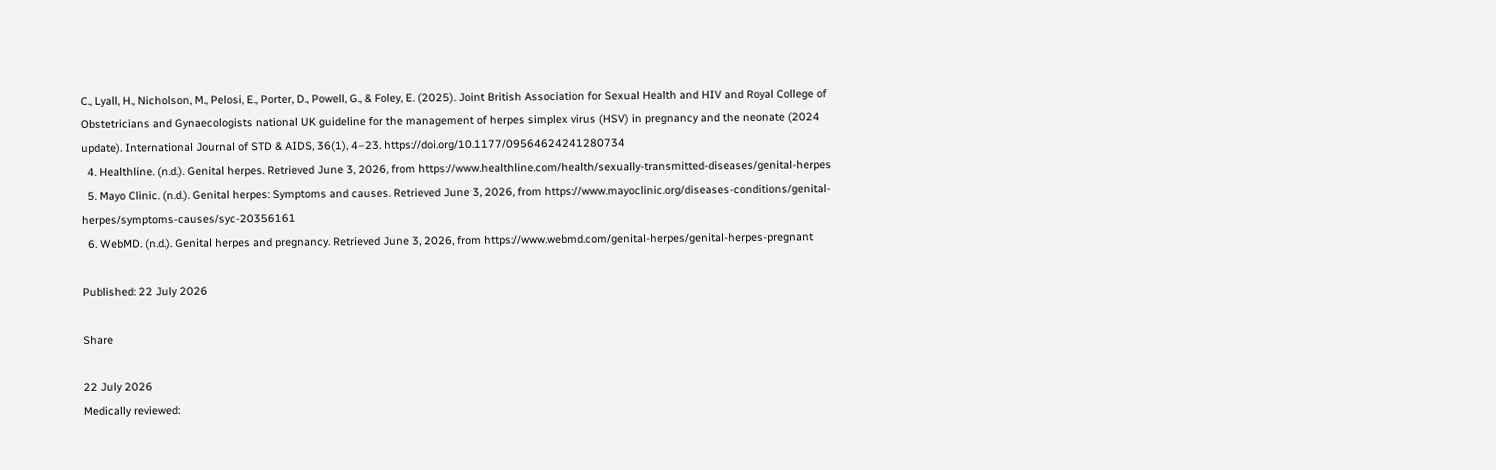C., Lyall, H., Nicholson, M., Pelosi, E., Porter, D., Powell, G., & Foley, E. (2025). Joint British Association for Sexual Health and HIV and Royal College of Obstetricians and Gynaecologists national UK guideline for the management of herpes simplex virus (HSV) in pregnancy and the neonate (2024 update). International Journal of STD & AIDS, 36(1), 4–23. https://doi.org/10.1177/09564624241280734
  4. Healthline. (n.d.). Genital herpes. Retrieved June 3, 2026, from https://www.healthline.com/health/sexually-transmitted-diseases/genital-herpes
  5. Mayo Clinic. (n.d.). Genital herpes: Symptoms and causes. Retrieved June 3, 2026, from https://www.mayoclinic.org/diseases-conditions/genital-herpes/symptoms-causes/syc-20356161
  6. WebMD. (n.d.). Genital herpes and pregnancy. Retrieved June 3, 2026, from https://www.webmd.com/genital-herpes/genital-herpes-pregnant

Published: 22 July 2026

Share

22 July 2026
Medically reviewed: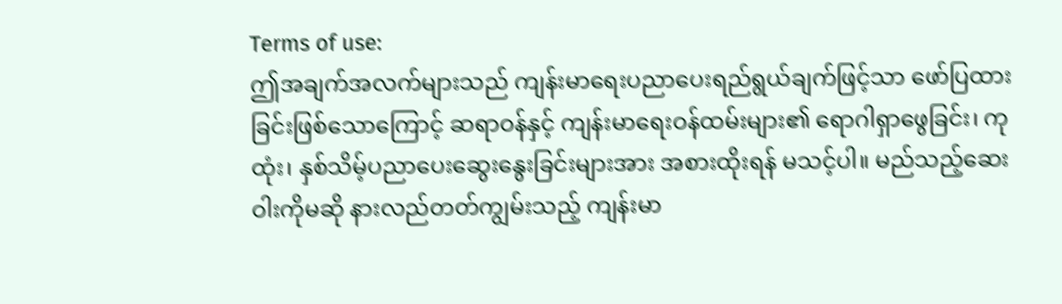Terms of use:
ဤအချက်အလက်များသည် ကျန်းမာရေးပညာပေးရည်ရွယ်ချက်ဖြင့်သာ ဖော်ပြထားခြင်းဖြစ်သောကြောင့် ဆရာဝန်နှင့် ကျန်းမာရေးဝန်ထမ်းများ၏ ရောဂါရှာဖွေခြင်း၊ ကုထုံး၊ နှစ်သိမ့်ပညာပေးဆွေးနွေးခြင်းများအား အစားထိုးရန် မသင့်ပါ။ မည်သည့်ဆေးဝါးကိုမဆို နားလည်တတ်ကျွမ်းသည့် ကျန်းမာ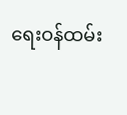ရေးဝန်ထမ်း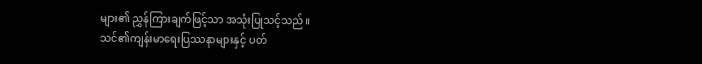များ၏ ညွှန်ကြားချက်ဖြင့်သာ အသုံးပြုသင့်သည်။
သင်၏ကျန်းမာရေးပြဿနာများနှင့် ပတ်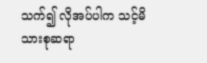သက်၍ လိုအပ်ပါက သင့်မိသားစုဆရာ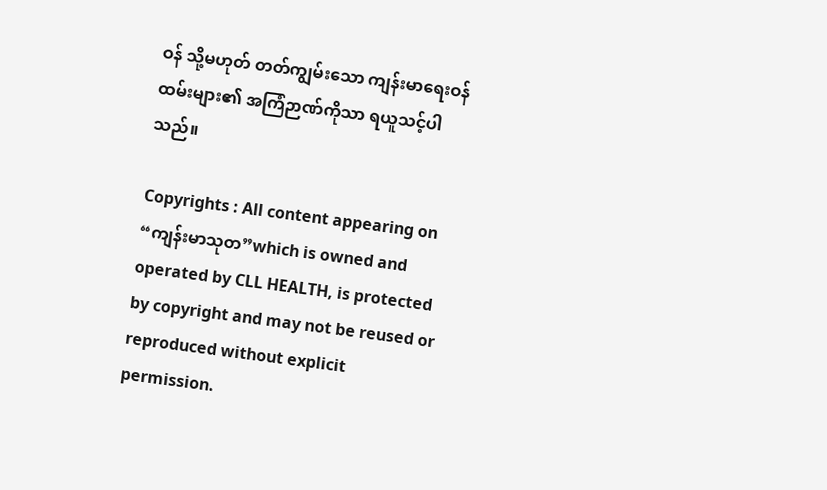ဝန် သို့မဟုတ် တတ်ကျွမ်းသော ကျန်းမာရေးဝန်ထမ်းများ၏ အကြံဉာဏ်ကိုသာ ရယူသင့်ပါသည်။

Copyrights : All content appearing on “ကျန်းမာသုတ”which is owned and operated by CLL HEALTH, is protected by copyright and may not be reused or reproduced without explicit permission.